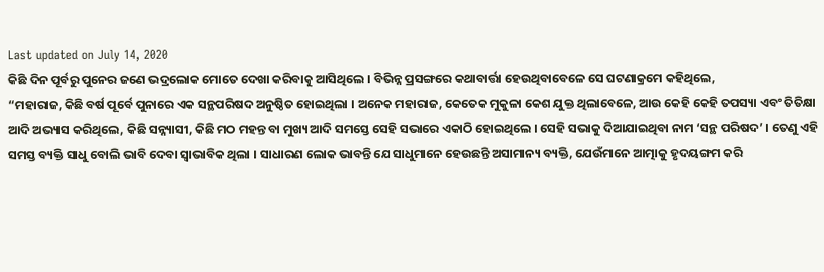Last updated on July 14, 2020
କିଛି ଦିନ ପୂର୍ବରୁ ପୁନେର ଜଣେ ଭଦ୍ରଲୋକ ମୋତେ ଦେଖା କରିବାକୁ ଆସିଥିଲେ । ବିଭିନ୍ନ ପ୍ରସଙ୍ଗରେ କଥାବାର୍ତ୍ତା ହେଉଥିବାବେଳେ ସେ ଘଟଣାକ୍ରମେ କହିଥିଲେ,
“ମହାରାଜ, କିଛି ବର୍ଷ ପୂର୍ବେ ପୁନାରେ ଏକ ସନ୍ଥପରିଷଦ ଅନୁଷ୍ଠିତ ହୋଇଥିଲା । ଅନେକ ମହାରାଜ, କେତେକ ମୁକୁଳା କେଶ ଯୁକ୍ତ ଥିଲାବେଳେ, ଆଉ କେହି କେହି ତପସ୍ୟା ଏବଂ ତିତିକ୍ଷା ଆଦି ଅଭ୍ୟାସ କରିଥିଲେ, କିଛି ସନ୍ନ୍ୟାସୀ, କିଛି ମଠ ମହନ୍ତ ବା ମୁଖ୍ୟ ଆଦି ସମସ୍ତେ ସେହି ସଭାରେ ଏକାଠି ହୋଇଥିଲେ । ସେହି ସଭାକୁ ଦିଆଯାଇଥିବା ନାମ ‘ସନ୍ଥ ପରିଷଦ’ । ତେଣୁ ଏହି ସମସ୍ତ ବ୍ୟକ୍ତି ସାଧୁ ବୋଲି ଭାବି ଦେବା ସ୍ୱାଭାବିକ ଥିଲା । ସାଧାରଣ ଲୋକ ଭାବନ୍ତି ଯେ ସାଧୁମାନେ ହେଉଛନ୍ତି ଅସାମାନ୍ୟ ବ୍ୟକ୍ତି, ଯେଉଁମାନେ ଆତ୍ମାକୁ ହୃଦୟଙ୍ଗମ କରି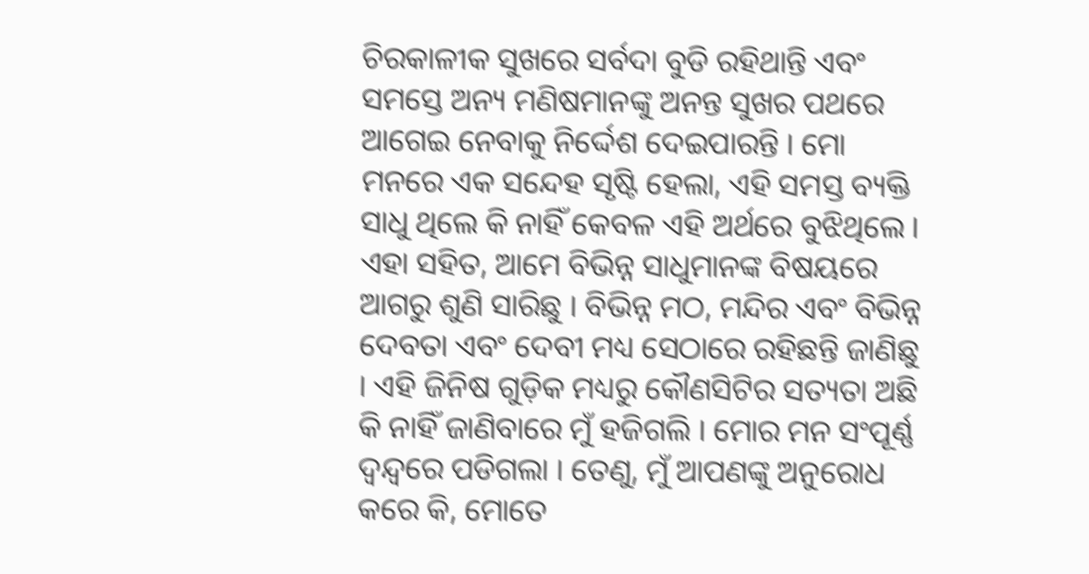ଚିରକାଳୀକ ସୁଖରେ ସର୍ବଦା ବୁଡି ରହିଥାନ୍ତି ଏବଂ ସମସ୍ତେ ଅନ୍ୟ ମଣିଷମାନଙ୍କୁ ଅନନ୍ତ ସୁଖର ପଥରେ ଆଗେଇ ନେବାକୁ ନିର୍ଦ୍ଦେଶ ଦେଇପାରନ୍ତି । ମୋ ମନରେ ଏକ ସନ୍ଦେହ ସୃଷ୍ଟି ହେଲା, ଏହି ସମସ୍ତ ବ୍ୟକ୍ତି ସାଧୁ ଥିଲେ କି ନାହିଁ କେବଳ ଏହି ଅର୍ଥରେ ବୁଝିଥିଲେ । ଏହା ସହିତ, ଆମେ ବିଭିନ୍ନ ସାଧୁମାନଙ୍କ ବିଷୟରେ ଆଗରୁ ଶୁଣି ସାରିଛୁ । ବିଭିନ୍ନ ମଠ, ମନ୍ଦିର ଏବଂ ବିଭିନ୍ନ ଦେବତା ଏବଂ ଦେବୀ ମଧ୍ୟ ସେଠାରେ ରହିଛନ୍ତି ଜାଣିଛୁ । ଏହି ଜିନିଷ ଗୁଡ଼ିକ ମଧ୍ୟରୁ କୌଣସିଟିର ସତ୍ୟତା ଅଛି କି ନାହିଁ ଜାଣିବାରେ ମୁଁ ହଜିଗଲି । ମୋର ମନ ସଂପୂର୍ଣ୍ଣ ଦ୍ୱନ୍ଦ୍ୱରେ ପଡିଗଲା । ତେଣୁ, ମୁଁ ଆପଣଙ୍କୁ ଅନୁରୋଧ କରେ କି, ମୋତେ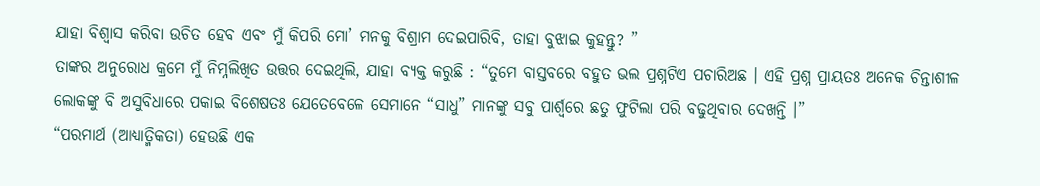ଯାହା ବିଶ୍ୱାସ କରିବା ଉଚିତ ହେବ ଏବଂ ମୁଁ କିପରି ମୋ’ ମନକୁ ବିଶ୍ରାମ ଦେଇପାରିବି, ତାହା ବୁଝାଇ କୁହନ୍ତୁ? ”
ତାଙ୍କର ଅନୁରୋଧ କ୍ରମେ ମୁଁ ନିମ୍ନଲିଖିତ ଉତ୍ତର ଦେଇଥିଲି, ଯାହା ବ୍ୟକ୍ତ କରୁଛି : “ତୁମେ ବାସ୍ତବରେ ବହୁତ ଭଲ ପ୍ରଶ୍ନଟିଏ ପଚାରିଅଛ । ଏହି ପ୍ରଶ୍ନ ପ୍ରାୟତଃ ଅନେକ ଚିନ୍ତାଶୀଳ ଲୋକଙ୍କୁ ବି ଅସୁବିଧାରେ ପକାଇ ବିଶେଷତଃ ଯେତେବେଳେ ସେମାନେ “ସାଧୁ” ମାନଙ୍କୁ ସବୁ ପାର୍ଶ୍ୱରେ ଛତୁ ଫୁଟିଲା ପରି ବଢୁଥିବାର ଦେଖନ୍ତି ।”
“ପରମାର୍ଥ (ଆଧ୍ୟାତ୍ମିକତା) ହେଉଛି ଏକ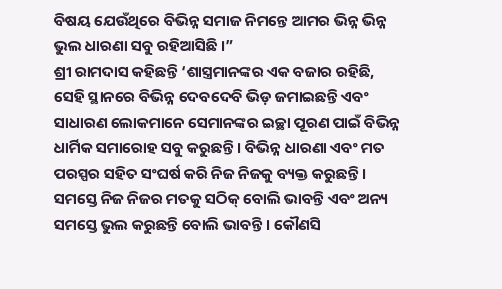ବିଷୟ ଯେଉଁଥିରେ ବିଭିନ୍ନ ସମାଜ ନିମନ୍ତେ ଆମର ଭିନ୍ନ ଭିନ୍ନ ଭୁଲ ଧାରଣା ସବୁ ରହିଆସିଛି ।”
ଶ୍ରୀ ରାମଦାସ କହିଛନ୍ତି ‘ଶାସ୍ତ୍ରମାନଙ୍କର ଏକ ବଜାର ରହିଛି, ସେହି ସ୍ଥାନରେ ବିଭିନ୍ନ ଦେବଦେବି ଭିଡ଼ ଜମାଇଛନ୍ତି ଏବଂ ସାଧାରଣ ଲୋକମାନେ ସେମାନଙ୍କର ଇଚ୍ଛା ପୂରଣ ପାଇଁ ବିଭିନ୍ନ ଧାର୍ମିକ ସମାରୋହ ସବୁ କରୁଛନ୍ତି । ବିଭିନ୍ନ ଧାରଣା ଏବଂ ମତ ପରସ୍ପର ସହିତ ସଂଘର୍ଷ କରି ନିଜ ନିଜକୁ ବ୍ୟକ୍ତ କରୁଛନ୍ତି । ସମସ୍ତେ ନିଜ ନିଜର ମତକୁ ସଠିକ୍ ବୋଲି ଭାବନ୍ତି ଏବଂ ଅନ୍ୟ ସମସ୍ତେ ଭୁଲ କରୁଛନ୍ତି ବୋଲି ଭାବନ୍ତି । କୌଣସି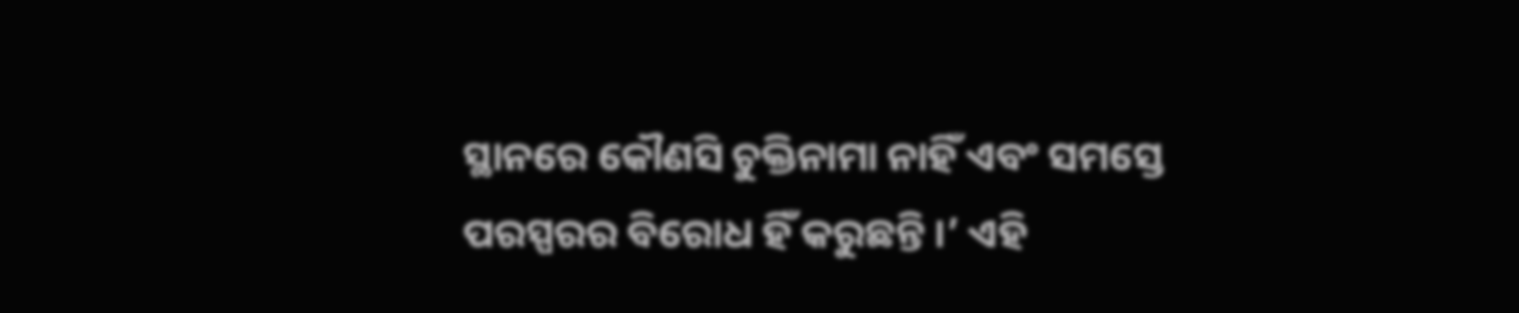ସ୍ଥାନରେ କୌଣସି ଚୁକ୍ତିନାମା ନାହିଁ ଏବଂ ସମସ୍ତେ ପରସ୍ପରର ବିରୋଧ ହିଁ କରୁଛନ୍ତି ।’ ଏହି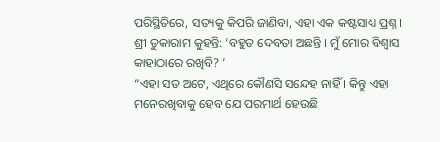ପରିସ୍ଥିତିରେ, ସତ୍ୟକୁ କିପରି ଜାଣିବା, ଏହା ଏକ କଷ୍ଟସାଧ୍ୟ ପ୍ରଶ୍ନ ।
ଶ୍ରୀ ତୁକାରାମ କୁହନ୍ତି: ‘ବହୁତ ଦେବତା ଅଛନ୍ତି । ମୁଁ ମୋର ବିଶ୍ୱାସ କାହାଠାରେ ରଖିବି? ’
“ଏହା ସତ ଅଟେ, ଏଥିରେ କୌଣସି ସନ୍ଦେହ ନାହିଁ । କିନ୍ତୁ ଏହା ମନେରଖିବାକୁ ହେବ ଯେ ପରମାର୍ଥ ହେଉଛି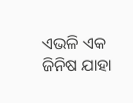ଏଭଳି ଏକ ଜିନିଷ ଯାହା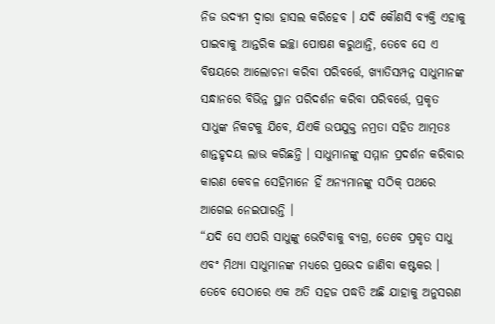ନିଜ ଉଦ୍ୟମ ଦ୍ୱାରା ହାସଲ କରିହେବ । ଯଦି କୌଣସି ବ୍ୟକ୍ତି ଏହାକୁ ପାଇବାକୁ ଆନ୍ତରିକ ଇଚ୍ଛା ପୋଷଣ କରୁଥାନ୍ତି, ତେବେ ସେ ଏ ବିଷୟରେ ଆଲୋଚନା କରିବା ପରିବର୍ତ୍ତେ, ଖ୍ୟାତିସମ୍ପନ୍ନ ସାଧୁମାନଙ୍କ ସନ୍ଧାନରେ ବିଭିନ୍ନ ସ୍ଥାନ ପରିଦର୍ଶନ କରିବା ପରିବର୍ତ୍ତେ, ପ୍ରକୃତ ସାଧୁଙ୍କ ନିକଟକୁ ଯିବେ, ଯିଏକି ଉପଯୁକ୍ତ ନମ୍ରତା ସହିତ ଆତ୍ମତଃ ଶାନ୍ତହୃଦୟ ଲାଭ କରିଛନ୍ତି । ସାଧୁମାନଙ୍କୁ ସମ୍ମାନ ପ୍ରଦର୍ଶନ କରିବାର କାରଣ କେବଳ ସେହିମାନେ ହିଁ ଅନ୍ୟମାନଙ୍କୁ ସଠିକ୍ ପଥରେ ଆଗେଇ ନେଇପାରନ୍ତି ।
“ଯଦି ସେ ଏପରି ସାଧୁଙ୍କୁ ଭେଟିବାକୁ ବ୍ୟଗ୍ର, ତେବେ ପ୍ରକୃତ ସାଧୁ ଏବଂ ମିଥ୍ୟା ସାଧୁମାନଙ୍କ ମଧ୍ୟରେ ପ୍ରଭେଦ ଜାଣିବା କଷ୍ଟକର । ତେବେ ସେଠାରେ ଏକ ଅତି ସହଜ ପଦ୍ଧତି ଅଛି ଯାହାକୁ ଅନୁସରଣ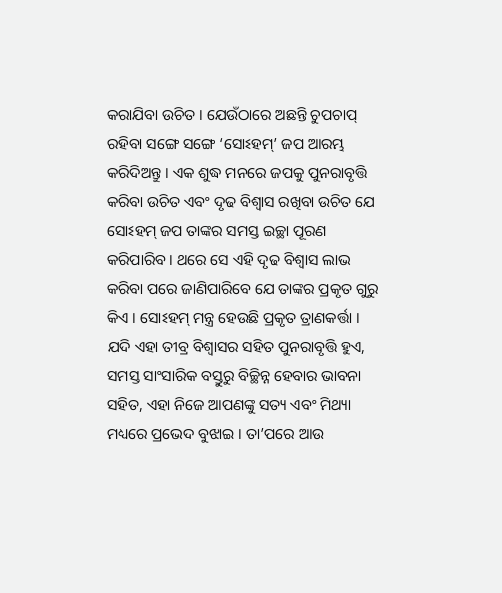କରାଯିବା ଉଚିତ । ଯେଉଁଠାରେ ଅଛନ୍ତି ଚୁପଚାପ୍ ରହିବା ସଙ୍ଗେ ସଙ୍ଗେ ‘ସୋଽହମ୍’ ଜପ ଆରମ୍ଭ କରିଦିଅନ୍ତୁ । ଏକ ଶୁଦ୍ଧ ମନରେ ଜପକୁ ପୁନରାବୃତ୍ତି କରିବା ଉଚିତ ଏବଂ ଦୃଢ ବିଶ୍ୱାସ ରଖିବା ଉଚିତ ଯେ ସୋଽହମ୍ ଜପ ତାଙ୍କର ସମସ୍ତ ଇଚ୍ଛା ପୂରଣ କରିପାରିବ । ଥରେ ସେ ଏହି ଦୃଢ ବିଶ୍ୱାସ ଲାଭ କରିବା ପରେ ଜାଣିପାରିବେ ଯେ ତାଙ୍କର ପ୍ରକୃତ ଗୁରୁ କିଏ । ସୋଽହମ୍ ମନ୍ତ୍ର ହେଉଛି ପ୍ରକୃତ ତ୍ରାଣକର୍ତ୍ତା । ଯଦି ଏହା ତୀବ୍ର ବିଶ୍ୱାସର ସହିତ ପୁନରାବୃତ୍ତି ହୁଏ, ସମସ୍ତ ସାଂସାରିକ ବସ୍ତୁରୁ ବିଚ୍ଛିନ୍ନ ହେବାର ଭାବନା ସହିତ, ଏହା ନିଜେ ଆପଣଙ୍କୁ ସତ୍ୟ ଏବଂ ମିଥ୍ୟା ମଧ୍ୟରେ ପ୍ରଭେଦ ବୁଝାଇ । ତା’ପରେ ଆଉ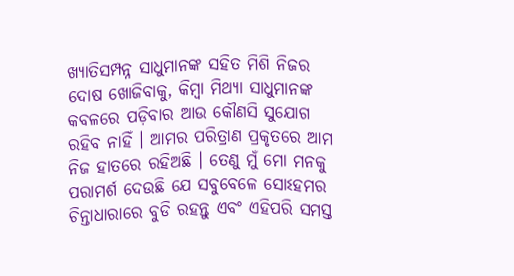ଖ୍ୟାତିସମ୍ପନ୍ନ ସାଧୁମାନଙ୍କ ସହିତ ମିଶି ନିଜର ଦୋଷ ଖୋଜିବାକୁ, କିମ୍ବା ମିଥ୍ୟା ସାଧୁମାନଙ୍କ କବଳରେ ପଡ଼ିବାର ଆଉ କୌଣସି ସୁଯୋଗ ରହିବ ନାହିଁ । ଆମର ପରିତ୍ରାଣ ପ୍ରକୃତରେ ଆମ ନିଜ ହାତରେ ରହିଅଛି । ତେଣୁ ମୁଁ ମୋ ମନକୁ ପରାମର୍ଶ ଦେଉଛି ଯେ ସବୁବେଳେ ସୋଽହମର ଚିନ୍ତାଧାରାରେ ବୁଡି ରହନ୍ତୁ ଏବଂ ଏହିପରି ସମସ୍ତ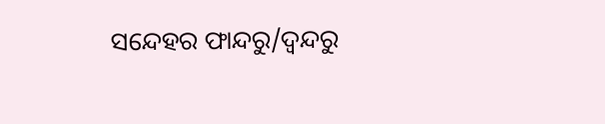ସନ୍ଦେହର ଫାନ୍ଦରୁ/ଦ୍ୱନ୍ଦରୁ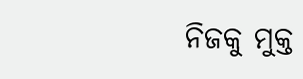ନିଜକୁ ମୁକ୍ତ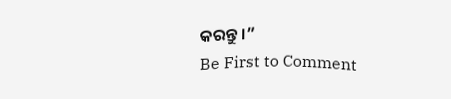କରନ୍ତୁ ।”
Be First to Comment